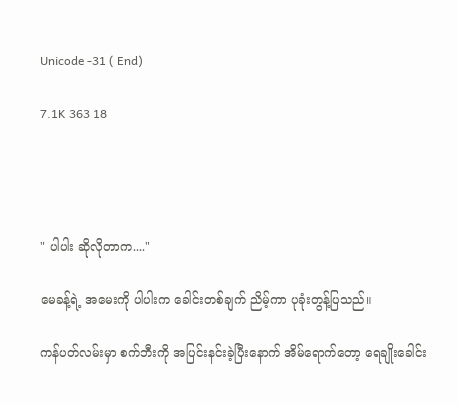Unicode -31 ( End)

7.1K 363 18




" ပါပါး ဆိုလိုတာက...."

မေခန့်ရဲ့ အမေးကို ပါပါးက ခေါင်းတစ်ချက် ညိမ့်ကာ ပုခုံးတွန့်ပြသည်။

ကန်ပတ်လမ်းမှာ စက်ဘီးကို အပြင်းနင်းခဲ့ပြီးနောက် အိမ်ရောက်တော့ ရေချိုးခေါင်း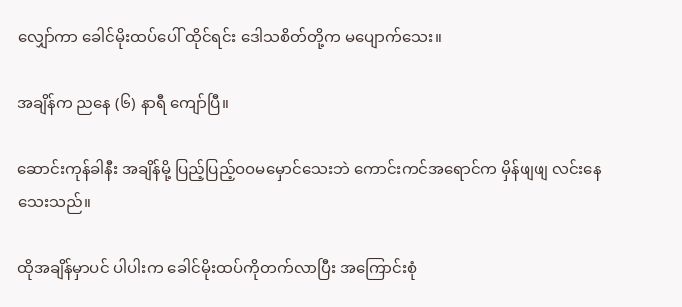လျှော်ကာ ခေါင်မိုးထပ်ပေါ် ထိုင်ရင်း ဒေါသစိတ်တို့က မပျောက်သေး။

အချိန်က ညနေ (၆) နာရီ ကျော်ပြီ။

ဆောင်းကုန်ခါနီး အချိန်မို့ ပြည့်ပြည့်ဝဝမမှောင်သေးဘဲ ကောင်းကင်အရောင်က မှိန်ဖျဖျ လင်းနေသေးသည်။

ထိုအချိန်မှာပင် ပါပါးက ခေါင်မိုးထပ်ကိုတက်လာပြီး အကြောင်းစုံ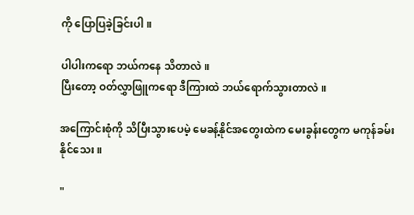ကို ပြောပြခဲ့ခြင်းပါ။

ပါပါးကရော ဘယ်ကနေ သိတာလဲ။
ပြီးတော့ ဝတ်လွှာဖြူကရော ဒီကြားထဲ ဘယ်ရောက်သွားတာလဲ။

အကြောင်းစုံကို သိပြီးသွားပေမဲ့ မေခန့်နိုင်အတွေးထဲက မေးခွန်းတွေက မကုန်ခမ်းနိုင်သေး ။

"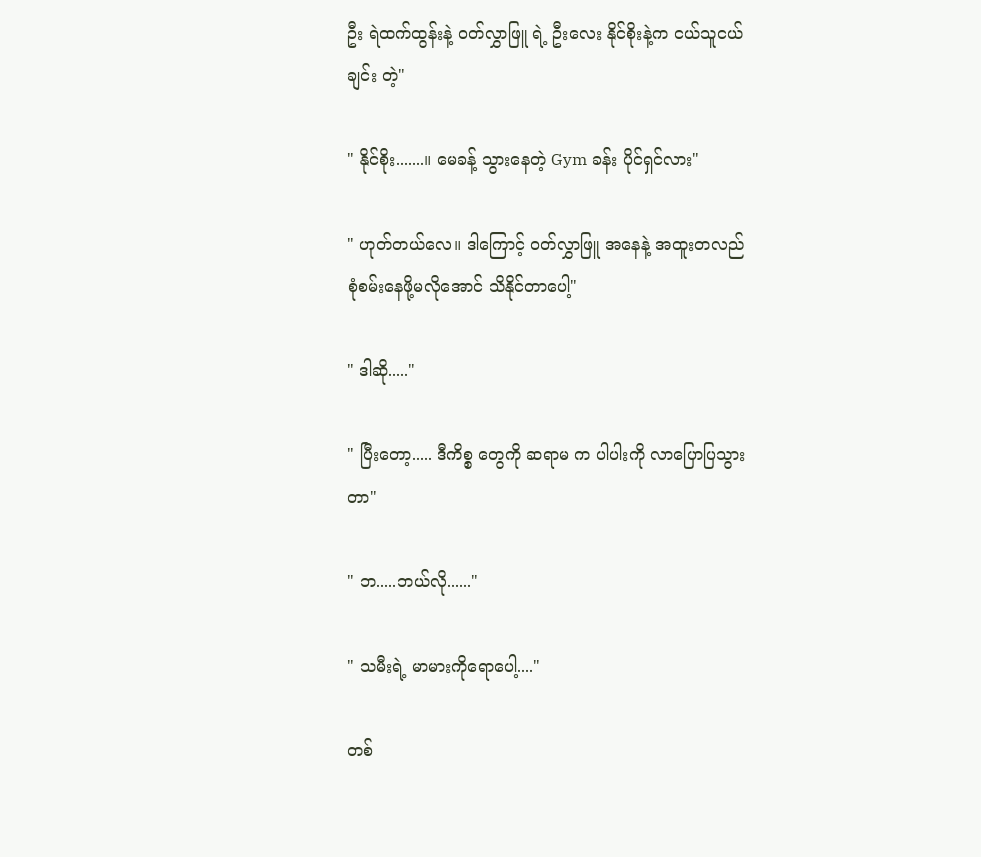ဦး ရဲထက်ထွန်းနဲ့ ဝတ်လွှာဖြူ ရဲ့ ဦးလေး နိုင်စိုးနဲ့က ငယ်သူငယ်ချင်း တဲ့"

" နိုင်စိုး.......။ မေခန့် သွားနေတဲ့ Gym ခန်း ပိုင်ရှင်လား"

" ဟုတ်တယ်လေ။ ဒါကြောင့် ဝတ်လွှာဖြူ အနေနဲ့ အထူးတလည် စုံစမ်းနေဖို့မလိုအောင် သိနိုင်တာပေါ့"

" ဒါဆို....."

" ပြီးတော့..... ဒီကိစ္စ တွေကို ဆရာမ က ပါပါးကို လာပြောပြသွားတာ"

" ဘ.....ဘယ်လို......"

" သမီးရဲ့ မာမားကိုရောပေါ့...."

တစ်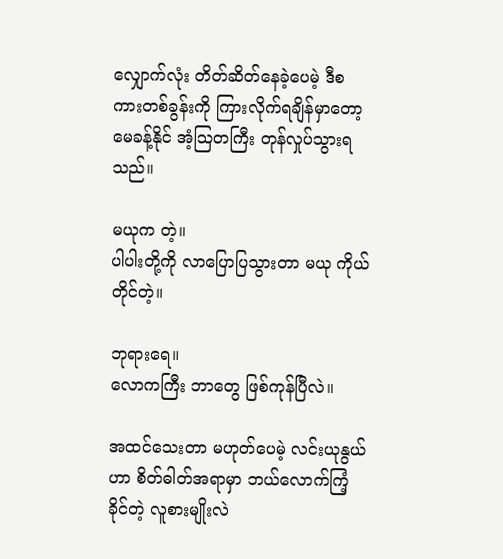လျှောက်လုံး တိတ်ဆိတ်နေခဲ့ပေမဲ့ ဒီစကားတစ်ခွန်းကို ကြားလိုက်ရချိန်မှာတော့ မေခန့်နိုင် အံ့သြတကြီး တုန်လှုပ်သွားရသည်။

မယုက တဲ့။
ပါပါးတို့ကို လာပြောပြသွားတာ မယု ကိုယ်တိုင်တဲ့။

ဘုရားရေ။
လောကကြီး ဘာတွေ ဖြစ်ကုန်ပြီလဲ။

အထင်သေးတာ မဟုတ်ပေမဲ့ လင်းယုနွယ်ဟာ စိတ်ဓါတ်အရာမှာ ဘယ်လောက်ကြံ့ခိုင်တဲ့ လူစားမျိုးလဲ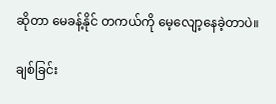ဆိုတာ မေခန့်နိုင် တကယ်ကို မေ့လျော့နေခဲ့တာပဲ။

ချစ်ခြင်း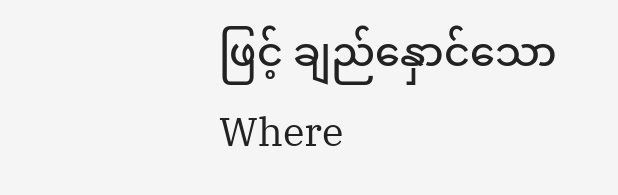ဖြင့် ချည်နှောင်သောWhere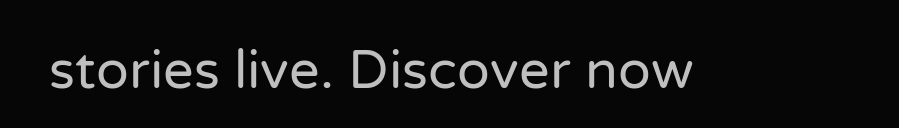stories live. Discover now